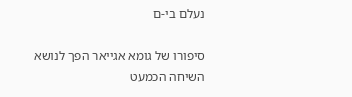נעלם בי-ם

סיפורו של גומא אגייאר הפך לנושא השיחה הכמעט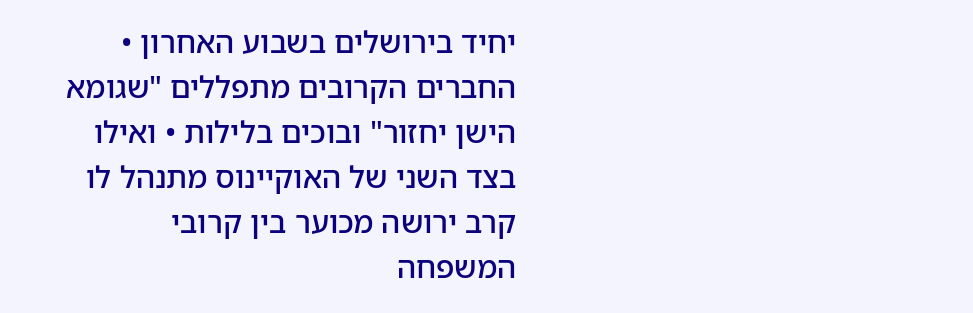יחיד בירושלים בשבוע האחרון • החברים הקרובים מתפללים "שגומא הישן יחזור" ובוכים בלילות • ואילו בצד השני של האוקיינוס מתנהל לו קרב ירושה מכוער בין קרובי המשפחה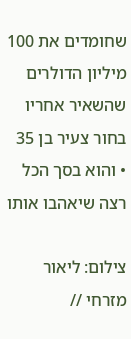שחומדים את 100 מיליון הדולרים שהשאיר אחריו בחור צעיר בן 35 • והוא בסך הכל רצה שיאהבו אותו

צילום: ליאור מזרחי //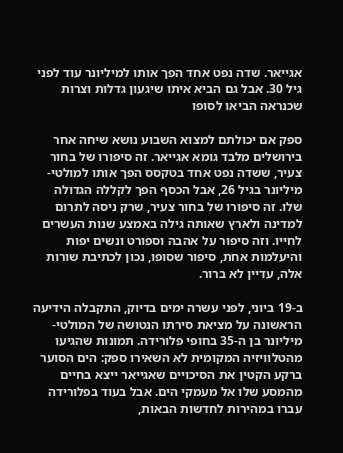אגייאר. שדה נפט אחד הפך אותו למיליונר עוד לפני גיל 30. אבל גם הביא איתו שיגעון גדלות וצרות שכנראה הביאו לסופו

ספק אם יכולתם למצוא השבוע נושא שיחה אחר בירושלים מלבד גומא אגייאר. זה סיפורו של בחור צעיר, ששדה נפט אחד בטקסס הפך אותו למולטי-מיליונר בגיל 26, אבל הכסף הפך לקללה הגדולה שלו. זה סיפורו של בחור צעיר, שרק ניסה לתרום למדינה ולארץ שאותה גילה באמצע שנות העשרים לחייו. וזה סיפור על אהבה וספורט ונשים יפות והיעלמות אחת, סיפור שסופו, נכון לכתיבת שורות אלה, עדיין לא ברור.

ב-19 ביוני, לפני עשרה ימים בדיוק, התקבלה הידיעה הראשונה על מציאת סירתו הנטושה של המולטי-מיליונר בן ה-35 בחופי פלורידה. תמונות שהגיעו מהטלוויזיה המקומית לא השאירו ספק: הים הסוער ברקע הקטין את הסיכויים שאגייאר ייצא בחיים מהמסע שלו אל מעמקי הים. אבל בעוד בפלורידה עברו במהירות לחדשות הבאות,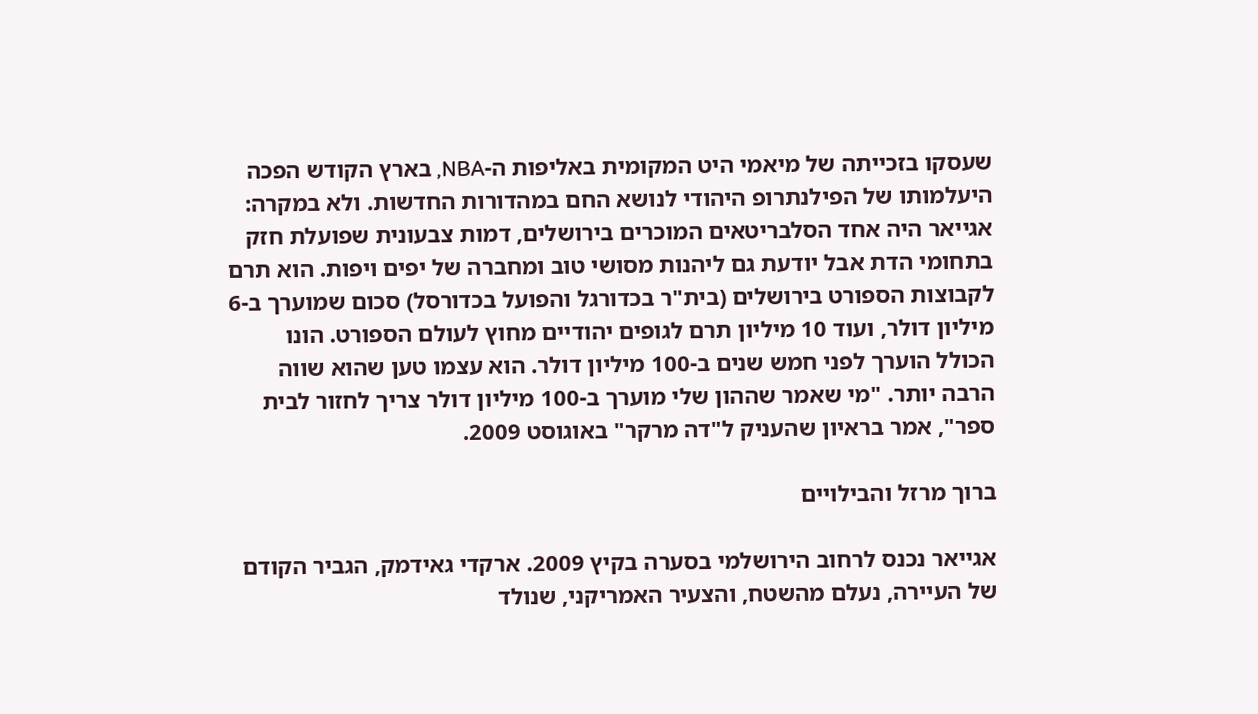שעסקו בזכייתה של מיאמי היט המקומית באליפות ה-NBA, בארץ הקודש הפכה היעלמותו של הפילנתרופ היהודי לנושא החם במהדורות החדשות. ולא במקרה: אגייאר היה אחד הסלבריטאים המוכרים בירושלים, דמות צבעונית שפועלת חזק בתחומי הדת אבל יודעת גם ליהנות מסושי טוב ומחברה של יפים ויפות. הוא תרם לקבוצות הספורט בירושלים (בית"ר בכדורגל והפועל בכדורסל) סכום שמוערך ב-6 מיליון דולר, ועוד 10 מיליון תרם לגופים יהודיים מחוץ לעולם הספורט. הונו הכולל הוערך לפני חמש שנים ב-100 מיליון דולר. הוא עצמו טען שהוא שווה הרבה יותר. "מי שאמר שההון שלי מוערך ב-100 מיליון דולר צריך לחזור לבית ספר", אמר בראיון שהעניק ל"דה מרקר" באוגוסט 2009.

ברוך מרזל והבילויים

אגייאר נכנס לרחוב הירושלמי בסערה בקיץ 2009. ארקדי גאידמק, הגביר הקודם של העיירה, נעלם מהשטח, והצעיר האמריקני, שנולד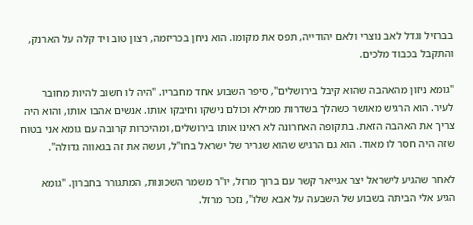בברזיל וגדל לאב נוצרי ולאם יהודייה, תפס את מקומו. הוא ניחן בכריזמה, רצון טוב ויד קלה על הארנק, והתקבל בכבוד מלכים.

"גומא ניזון מהאהבה שהוא קיבל בירושלים", סיפר השבוע אחד מחבריו. "היה לו חשוב להיות מחובר לעיר. הוא הרגיש מאושר כשהלך בשדרות ממילא וכולם נישקו וחיבקו אותו. אנשים אהבו אותו, והוא היה צריך את האהבה הזאת. בתקופה האחרונה לא ראינו אותו בירושלים, ומהיכרות קרובה עם גומא אני בטוח שזה היה חסר לו מאוד. הוא גם הרגיש שהוא שגריר של ישראל בחו"ל, ועשה את זה בגאווה גדולה".

לאחר שהגיע לישראל יצר אגייאר קשר עם ברוך מרזל, יו"ר משמר השכונות, המתגורר בחברון. "גומא הגיע אלי הביתה בשבוע של השבעה על אבא שלו", נזכר מרזל.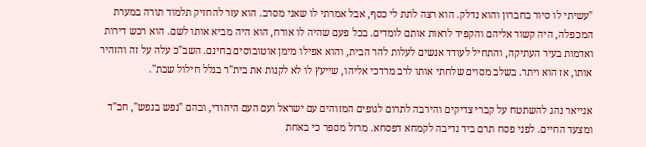"עשיתי לו סיור בחברון והוא נדלק. הוא רצה לתת לי כסף, אבל אמרתי לו שאני מסרב. הוא עזר להחזיק תלמוד תורה במערת המכפלה, היה קשור אליהם והקפיד לראות אותם לומדים. בכל פעם שהיה לו אורח, הוא היה מביא אותו לשם. הוא רכש דירות ואדמות בעיר העתיקה, והתחיל לעודד אנשים לעלות להר הבית, והוא אפילו מימן אוטובוסים בחינם. השב"כ עלה על זה והזהיר אותו, אז הוא ויתר. בשלב מסוים שלחתי אותו לרב מרדכי אליהו, שייעץ לו לא לקנות את בית"ר בגלל חילול שבת".

אגייאר נהג להשתטח על קברי צדיקים והירבה לתרום לגופים המזוהים עם ישראל ועם העם היהודי, ובהם "נפש בנפש", חב"ד ומצעד החיים. לפני פסח תרם ביד נדיבה לקמחא דפסחא. מרזל מספר כי באחת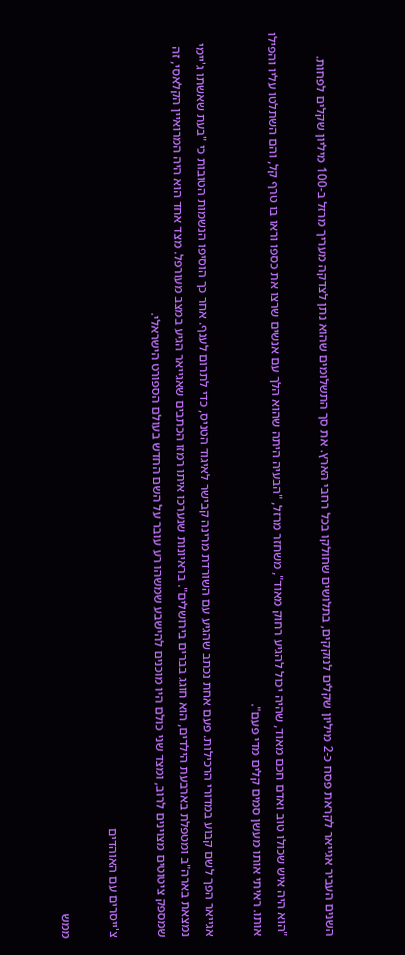השנים העביר אגייאר לקראת פסח כ-2 מיליון שקלים לנזקקים, בתלושים שחולקו בכל רחבי הארץ. את סך התשלומים שהוא נתן לצדקה מעריך מרזל ב-100 מיליון שקלים לפחות.

"הוא היה איש שכולו טוב ואדם חכם מאוד, שהיה יכול להגיע רחוק מאוד", משחזר מרזל, "הבעיה היתה שהוא הלך עם אנשים שרצו את כספו וראו בו טרף קל, והם השתלטו עליו והפילו אותו. ראיתי אותו מעשן סמים קלים מדי פעם".

אגייאר הפך לשם קבוע במדורי הרכילות. פעם אחת נכתב שהגיע עם השורדת מרינה קבישר לאיגוד הטניס, כדי לתרום לענף. אחר כך הוסיפו הנשמות הטובות כי "בעת שאשתו ג'יימי נמצאת בארה"ב ומטפלת בארבעת הילדים, הוא חוגג בברים בירושלים". בראיונות שנערכו איתו רמזו הכתבים שאגייאר הגיע במצב מעורפל. מצד אחד הוא היה המרואיין הקלאסי, זה שמספק ציטוטים מצוינים לרוב, ומצד שני כולם היו מוכנים להישבע שמשהו רע עובר על השם החדש בעולם הספורט הישראלי.

צ'ייסרים עם האוהדים

ממש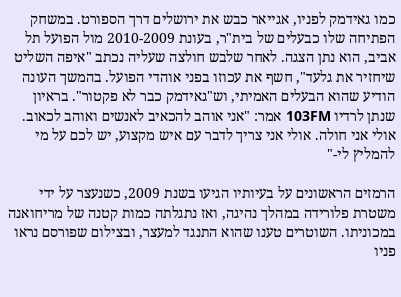כמו גאידמק לפניו, אגייאר כבש את ירושלים דרך הספורט. במשחק הפתיחה שלו כבעלים של בית"ר, בעונת 2010-2009 מול הפועל תל אביב, הוא נתן הצגה. לאחר שלבש חולצה שעליה נכתב "איפה השליט שיחזיר את גלעד", חשף את עכוזו בפני אוהדי הפועל. בהמשך העונה הודיע שהוא הבעלים האמיתי, וש"גאידמק כבר לא פקטור". בראיון שנתן לרדיו 103FM אמר: "אני אוהב להכאיב לאנשים ואוהב לכאוב. אולי אני חולה. אולי אני צריך לדבר עם איש מקצוע, יש לכם על מי להמליץ לי-"

הרמזים הראשונים על בעיותיו הגיעו בשנת 2009, כשנעצר על ידי משטרת פלורידה במהלך נהיגה, ואז נתגלתה כמות קטנה של מריחואנה במכוניתו. השוטרים טענו שהוא התנגד למעצר, ובצילום שפורסם נראו פניו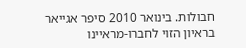חבולות. בינואר 2010 סיפר אגייאר בראיון הזוי לחברו-מראיינו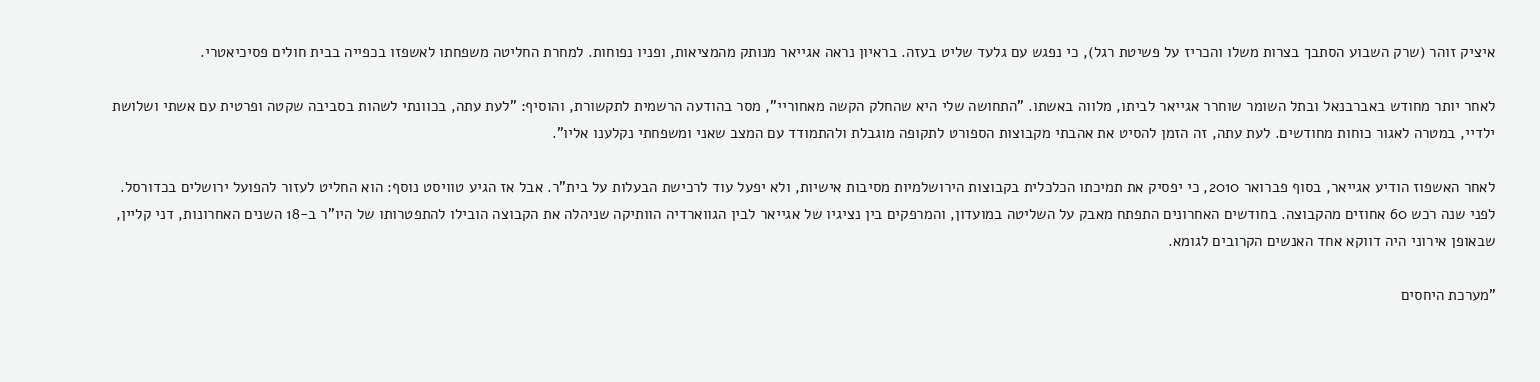איציק זוהר (שרק השבוע הסתבך בצרות משלו והכריז על פשיטת רגל), כי נפגש עם גלעד שליט בעזה. בראיון נראה אגייאר מנותק מהמציאות, ופניו נפוחות. למחרת החליטה משפחתו לאשפזו בכפייה בבית חולים פסיכיאטרי.

לאחר יותר מחודש באברבנאל ובתל השומר שוחרר אגייאר לביתו, מלווה באשתו. "התחושה שלי היא שהחלק הקשה מאחוריי", מסר בהודעה הרשמית לתקשורת, והוסיף: "לעת עתה, בכוונתי לשהות בסביבה שקטה ופרטית עם אשתי ושלושת ילדיי, במטרה לאגור כוחות מחודשים. לעת עתה, זה הזמן להסיט את אהבתי מקבוצות הספורט לתקופה מוגבלת ולהתמודד עם המצב שאני ומשפחתי נקלענו אליו".

לאחר האשפוז הודיע אגייאר, בסוף פברואר 2010, כי יפסיק את תמיכתו הכלכלית בקבוצות הירושלמיות מסיבות אישיות, ולא יפעל עוד לרכישת הבעלות על בית"ר. אבל אז הגיע טוויסט נוסף: הוא החליט לעזור להפועל ירושלים בכדורסל. לפני שנה רכש 60 אחוזים מהקבוצה. בחודשים האחרונים התפתח מאבק על השליטה במועדון, והמרפקים בין נציגיו של אגייאר לבין הגווארדיה הוותיקה שניהלה את הקבוצה הובילו להתפטרותו של היו"ר ב-18 השנים האחרונות, דני קליין, שבאופן אירוני היה דווקא אחד האנשים הקרובים לגומא.

"מערכת היחסים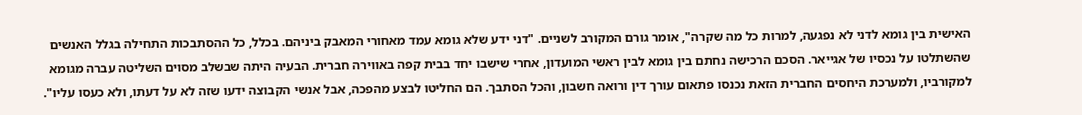האישית בין גומא לדני לא נפגעה, למרות כל מה שקרה", אומר גורם המקורב לשניים. "דני ידע שלא גומא עמד מאחורי המאבק ביניהם. בכלל, כל ההסתבכות התחילה בגלל האנשים שהשתלטו על נכסיו של אגייאר. הסכם הרכישה נחתם בין גומא לבין ראשי המועדון, אחרי שישבו יחד בבית קפה באווירה חברית. הבעיה היתה שבשלב מסוים השליטה עברה מגומא למקורביו, ולמערכת היחסים החברית הזאת נכנסו פתאום עורך דין ורואה חשבון, והכל הסתבך. הם החליטו לבצע מהפכה, אבל אנשי הקבוצה ידעו שזה לא על דעתו, ולא כעסו עליו".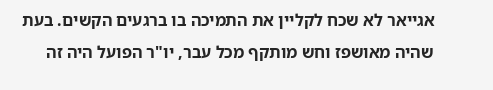אגייאר לא שכח לקליין את התמיכה בו ברגעים הקשים. בעת שהיה מאושפז וחש מותקף מכל עבר, יו"ר הפועל היה זה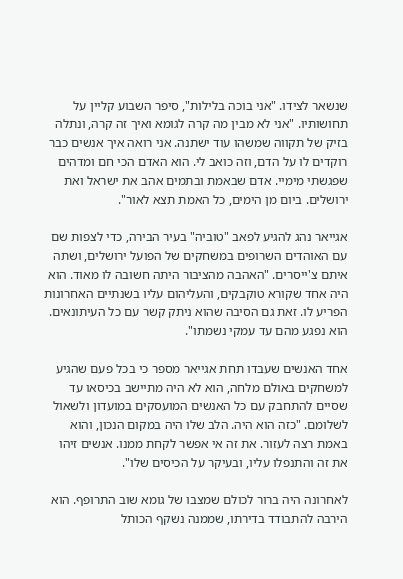שנשאר לצידו. "אני בוכה בלילות", סיפר השבוע קליין על תחושותיו. "אני לא מבין מה קרה לגומא ואיך זה קרה, ונתלה בזיק של תקווה שמשהו עוד ישתנה. אני רואה איך אנשים כבר רוקדים לו על הדם, וזה כואב לי. הוא האדם הכי חם ומדהים שפגשתי מימיי. אדם שבאמת ובתמים אהב את ישראל ואת ירושלים. ביום מן הימים, כל האמת תצא לאור".

אגייאר נהג להגיע לפאב "טוביה" בעיר הבירה, כדי לצפות שם עם האוהדים השרופים במשחקים של הפועל ירושלים, ושתה איתם צ'ייסרים. "האהבה מהציבור היתה חשובה לו מאוד. הוא היה אחד שקורא טוקבקים, והעליהום עליו בשנתיים האחרונות הפריע לו. זאת גם הסיבה שהוא ניתק קשר עם כל העיתונאים. הוא נפגע מהם עד עמקי נשמתו".

אחד האנשים שעבדו תחת אגייאר מספר כי בכל פעם שהגיע למשחקים באולם מלחה, הוא לא היה מתיישב בכיסאו עד שסיים להתחבק עם כל האנשים המועסקים במועדון ולשאול לשלומם. "כזה הוא היה. הלב שלו היה במקום הנכון, והוא באמת רצה לעזור. את זה אי אפשר לקחת ממנו. אנשים זיהו את זה והתנפלו עליו, ובעיקר על הכיסים שלו".

לאחרונה היה ברור לכולם שמצבו של גומא שוב התרופף. הוא הירבה להתבודד בדירתו, שממנה נשקף הכותל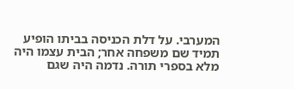המערבי. על דלת הכניסה בביתו הופיע תמיד שם משפחה אחר; הבית עצמו היה מלא בספרי תורה. נדמה היה שגם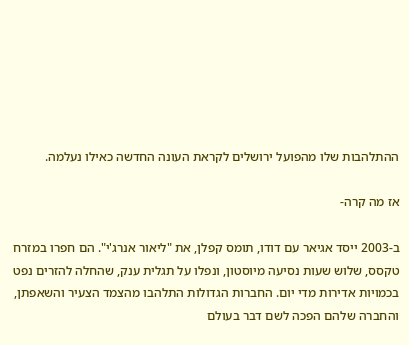ההתלהבות שלו מהפועל ירושלים לקראת העונה החדשה כאילו נעלמה.

אז מה קרה-

ב-2003 ייסד אגיאר עם דודו, תומס קפלן, את "ליאור אנרג'י". הם חפרו במזרח טקסס, שלוש שעות נסיעה מיוסטון, ונפלו על תגלית ענק, שהחלה להזרים נפט בכמויות אדירות מדי יום. החברות הגדולות התלהבו מהצמד הצעיר והשאפתן, והחברה שלהם הפכה לשם דבר בעולם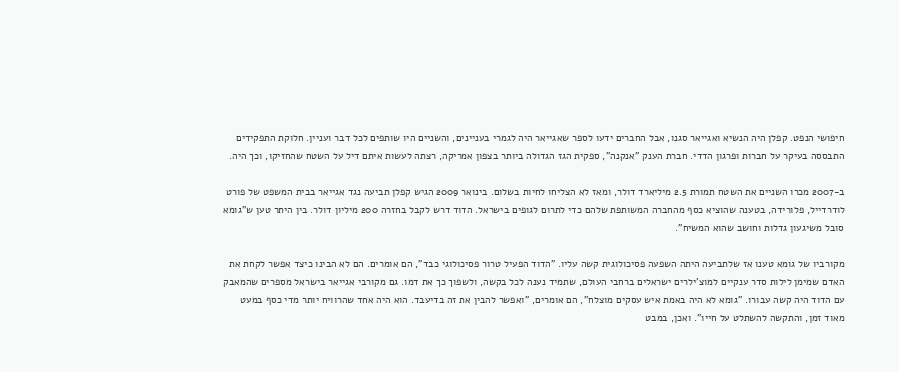חיפושי הנפט. קפלן היה הנשיא ואגייאר סגנו, אבל החברים ידעו לספר שאגייאר היה לגמרי בעניינים, והשניים היו שותפים לכל דבר ועניין. חלוקת התפקידים התבססה בעיקר על חברות ופרגון הדדי. חברת הענק "אנקנה", ספקית הגז הגדולה ביותר בצפון אמריקה, רצתה לעשות איתם דיל על השטח שהחזיקו, וכך היה.

ב-2007 מכרו השניים את השטח תמורת 2.5 מיליארד דולר, ומאז לא הצליחו לחיות בשלום. בינואר 2009 הגיש קפלן תביעה נגד אגייאר בבית המשפט של פורט לודרדייל, פלורידה, בטענה שהוציא כסף מהחברה המשותפת שלהם כדי לתרום לגופים בישראל. הדוד דרש לקבל בחזרה 200 מיליון דולר. בין היתר טען ש"גומא סובל משיגעון גדלות וחושב שהוא המשיח".

מקורביו של גומא טענו אז שלתביעה היתה השפעה פסיכולוגית קשה עליו. "הדוד הפעיל טרור פסיכולוגי כבד", הם אומרים. הם לא הבינו כיצד אפשר לקחת את האדם שמימן לילות סדר ענקיים למוצ'ילרים ישראלים ברחבי העולם, שתמיד נענה לכל בקשה, ולשפוך כך את דמו. גם מקורבי אגייאר בישראל מספרים שהמאבק עם הדוד היה קשה עבורו. "גומא לא היה באמת איש עסקים מוצלח", הם אומרים, "ואפשר להבין את זה בדיעבד. הוא היה אחד שהרוויח יותר מדי כסף במעט מאוד זמן, והתקשה להשתלט על חייו". ואכן, במבט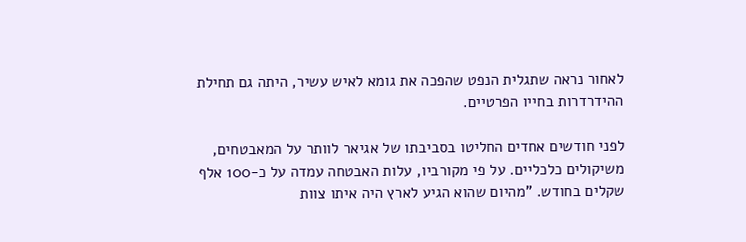לאחור נראה שתגלית הנפט שהפכה את גומא לאיש עשיר, היתה גם תחילת ההידרדרות בחייו הפרטיים.

לפני חודשים אחדים החליטו בסביבתו של אגיאר לוותר על המאבטחים, משיקולים כלכליים. על פי מקורביו, עלות האבטחה עמדה על כ-100 אלף שקלים בחודש. "מהיום שהוא הגיע לארץ היה איתו צוות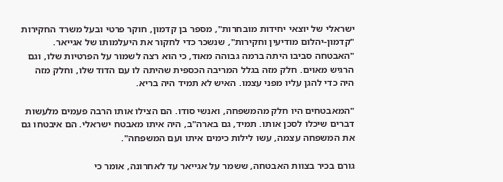ישראלי של יוצאי יחידות מובחרות", מספר בן קדמון, חוקר פרטי ובעל משרד החקירות "קדמון-יהלום מודיעין וחקירות", שנשכר כדי לחקור את היעלמותו של אגייאר. "האבטחה סביבו היתה ברמה גבוהה מאוד, כי הוא רצה לשמור על הפרטיות שלו, וגם הרגיש מאוים. חלק מזה בגלל המריבה הכספית שהיתה לו עם הדוד שלו, וחלק מזה היה כדי להגן עליו מפני עצמו. האיש לא תמיד היה בריא.

"המאבטחים היו חלק מהמשפחה, ואנשי סודו. הם הצילו אותו הרבה פעמים מלעשות דברים שיכלו לסכן אותו. תמיד, גם בארה"ב, היה איתו מאבטח ישראלי. הם איבטחו גם את המשפחה עצמה, עשו לילות כימים איתו ועם המשפחה".

גורם בכיר בצוות האבטחה, ששמר על אגייאר עד לאחרונה, אומר כי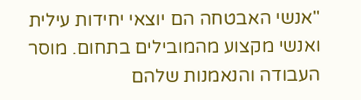"אנשי האבטחה הם יוצאי יחידות עילית ואנשי מקצוע מהמובילים בתחום. מוסר העבודה והנאמנות שלהם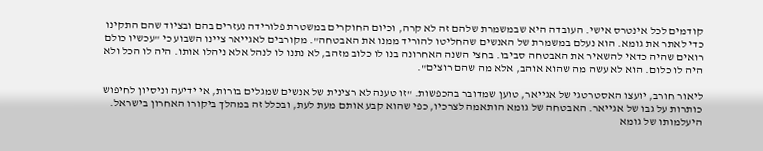קודמים לכל אינטרס אישי. העובדה היא שבמשמרת שלהם זה לא קרה, וכיום החוקרים במשטרת פלורידה נעזרים בהם ובציוד שהם התקינו כדי לאתר את גומא. הוא נעלם במשמרת של האנשים שהחליטו להוריד ממנו את האבטחה". מקורבים לאגייאר ציינו השבוע כי "עכשיו כולם רואים שהיה כדאי להשאיר את האבטחה סביבו. בחצי השנה האחרונה בנו לו כלוב מזהב, לא נתנו לו לנהל אלא ניהלו אותו. היה לו הכל ולא היה לו כלום. הוא לא עשה מה שהוא אוהב, אלא מה שהם רוצים".

ליאור חורב, יועצו האסטרטגי של אגייאר, טוען שמדובר בהכפשות. "זו טענה לא רצינית של אנשים שמגלים בורות, אי ידיעה וניסיון לחיפוש כותרות על גבו של אגייאר. האבטחה של גומא הותאמה לצרכיו, כפי שהוא קבע אותם מעת לעת, ובכלל זה במהלך ביקורו האחרון בישראל. היעלמותו של גומא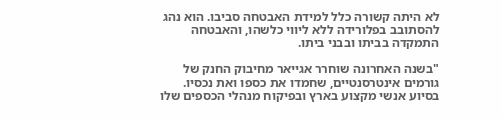לא היתה קשורה כלל למידת האבטחה סביבו. הוא נהג להסתובב בפלורידה ללא ליווי כלשהו, והאבטחה התמקדה בביתו ובבני ביתו.

"בשנה האחרונה שוחרר אגייאר מחיבוק החנק של גורמים אינטרסנטיים, שחמדו את כספו ואת נכסיו. בסיוע אנשי מקצוע בארץ ובפיקוח מנהלי הכספים שלו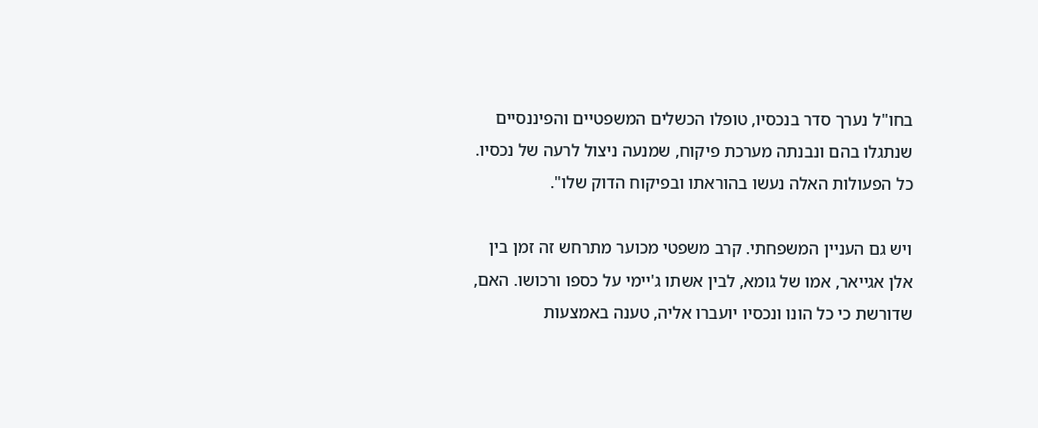בחו"ל נערך סדר בנכסיו, טופלו הכשלים המשפטיים והפיננסיים שנתגלו בהם ונבנתה מערכת פיקוח, שמנעה ניצול לרעה של נכסיו. כל הפעולות האלה נעשו בהוראתו ובפיקוח הדוק שלו".

ויש גם העניין המשפחתי. קרב משפטי מכוער מתרחש זה זמן בין אלן אגייאר, אמו של גומא, לבין אשתו ג'יימי על כספו ורכושו. האם, שדורשת כי כל הונו ונכסיו יועברו אליה, טענה באמצעות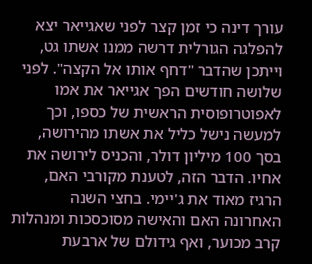עורך דינה כי זמן קצר לפני שאגייאר יצא להפלגה הגורלית דרשה ממנו אשתו גט, וייתכן שהדבר "דחף אותו אל הקצה". לפני שלושה חודשים הפך אגייאר את אמו לאפוטרופוסית הראשית של כספו, וכך למעשה נישל כליל את אשתו מהירושה, בסך 100 מיליון דולר, והכניס לירושה את אחיו. הדבר הזה, לטענת מקורבי האם, הרגיז מאוד את ג'יימי. בחצי השנה האחרונה האם והאישה מסוכסכות ומנהלות קרב מכוער, ואף גידולם של ארבעת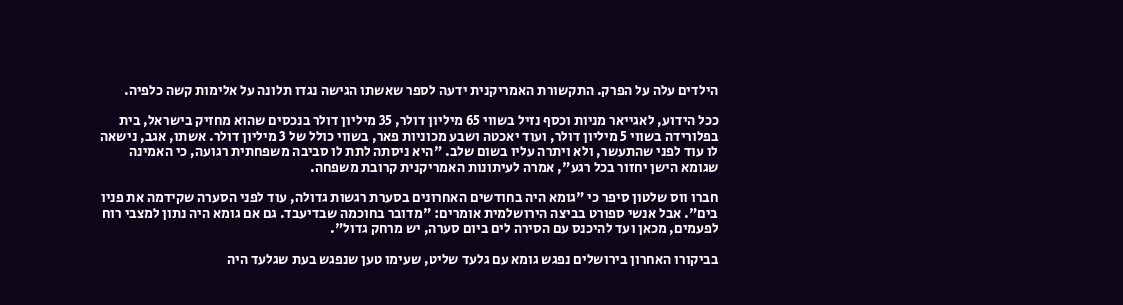הילדים עלה על הפרק. התקשורת האמריקנית ידעה לספר שאשתו הגישה נגדו תלונה על אלימות קשה כלפיה.

ככל הידוע, לאגייאר מניות וכסף נזיל בשווי 65 מיליון דולר, 35 מיליון דולר בנכסים שהוא מחזיק בישראל, בית בפלורידה בשווי 5 מיליון דולר, ועוד יאכטה ושבע מכוניות פאר, בשווי כולל של 3 מיליון דולר. אשתו, אגב, נישאה לו עוד לפני שהתעשר, ולא ויתרה עליו בשום שלב. "היא ניסתה לתת לו סביבה משפחתית רגועה, כי האמינה שגומא הישן יחזור בכל רגע", אמרה לעיתונות האמריקנית קרובת משפחה.

חברו ווס שלטון סיפר כי "גומא היה בחודשים האחרונים בסערת רגשות גדולה, עוד לפני הסערה שקידמה את פניו בים". אבל אנשי ספורט בביצה הירושלמית אומרים: "מדובר בחוכמה שבדיעבד. גם אם גומא היה נתון למצבי רוח לפעמים, מכאן ועד להיכנס עם הסירה לים ביום סערה, יש מרחק גדול".

בביקורו האחרון בירושלים נפגש גומא עם גלעד שליט, שעימו טען שנפגש בעת שגלעד היה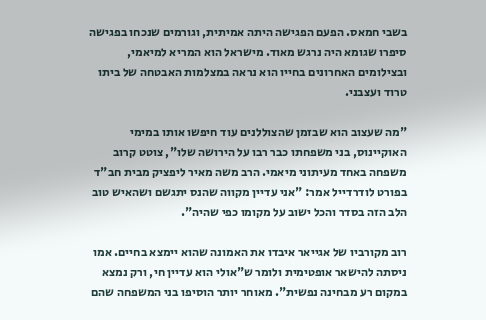בשבי חמאס. הפעם הפגישה היתה אמיתית, וגורמים שנכחו בפגישה סיפרו שגומא היה נרגש מאוד. מישראל הוא המריא למיאמי, ובצילומים האחרונים בחייו הוא נראה במצלמות האבטחה של ביתו טרוד ועצבני.

"מה שעצוב הוא שבזמן שהצוללנים עוד חיפשו אותו במימי האוקיינוס, בני משפחתו כבר רבו על הירושה שלו", צוטט קרוב משפחה באחד מעיתוני מיאמי. הרב משה מאיר ליפציק מבית חב"ד בפורט לודרדייל אמר: "אני עדיין מקווה שהנס יתגשם ושהאיש טוב הלב הזה בסדר והכל ישוב על מקומו כפי שהיה".

רוב מקורביו של אגייאר איבדו את האמונה שהוא יימצא בחיים. אמו ניסתה להישאר אופטימית ולומר ש"אולי הוא עדיין חי, ורק נמצא במקום רע מבחינה נפשית". מאוחר יותר הוסיפו בני המשפחה שהם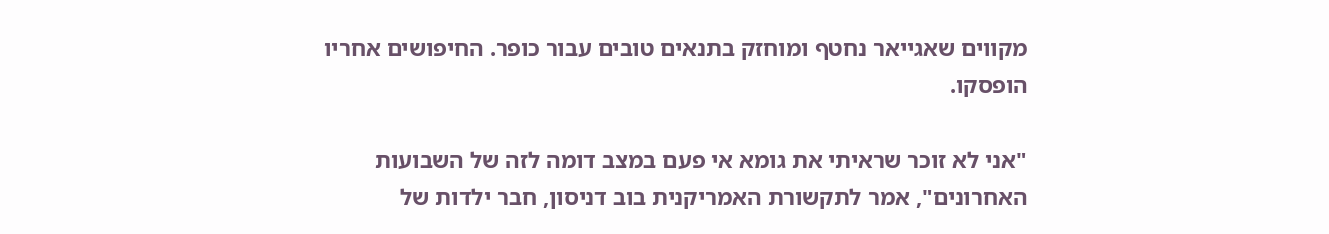מקווים שאגייאר נחטף ומוחזק בתנאים טובים עבור כופר. החיפושים אחריו הופסקו.

"אני לא זוכר שראיתי את גומא אי פעם במצב דומה לזה של השבועות האחרונים", אמר לתקשורת האמריקנית בוב דניסון, חבר ילדות של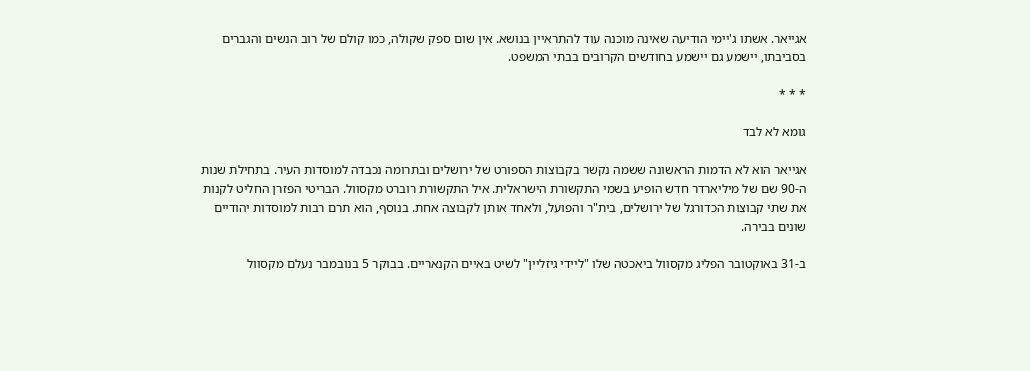אגייאר. אשתו ג'יימי הודיעה שאינה מוכנה עוד להתראיין בנושא. אין שום ספק שקולה, כמו קולם של רוב הנשים והגברים בסביבתו, יישמע גם יישמע בחודשים הקרובים בבתי המשפט.

* * *

גומא לא לבד

אגייאר הוא לא הדמות הראשונה ששמה נקשר בקבוצות הספורט של ירושלים ובתרומה נכבדה למוסדות העיר. בתחילת שנות ה-90 שם של מיליארדר חדש הופיע בשמי התקשורת הישראלית. איל התקשורת רוברט מקסוול. הבריטי הפזרן החליט לקנות את שתי קבוצות הכדורגל של ירושלים, בית"ר והפועל, ולאחד אותן לקבוצה אחת. בנוסף, הוא תרם רבות למוסדות יהודיים שונים בבירה.

ב-31 באוקטובר הפליג מקסוול ביאכטה שלו "ליידי גיזליין" לשיט באיים הקנאריים. בבוקר 5 בנובמבר נעלם מקסוול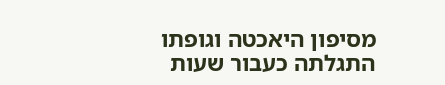מסיפון היאכטה וגופתו התגלתה כעבור שעות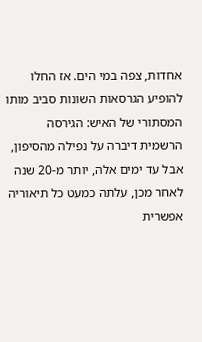אחדות, צפה במי הים. אז החלו להופיע הגרסאות השונות סביב מותו המסתורי של האיש: הגירסה הרשמית דיברה על נפילה מהסיפון, אבל עד ימים אלה, יותר מ-20 שנה לאחר מכן, עלתה כמעט כל תיאוריה אפשרית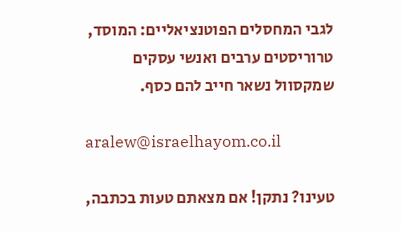לגבי המחסלים הפוטנציאליים: המוסד, טרוריסטים ערבים ואנשי עסקים שמקסוול נשאר חייב להם כסף.

aralew@israelhayom.co.il

טעינו? נתקן! אם מצאתם טעות בכתבה,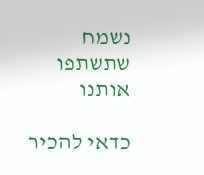נשמח שתשתפו אותנו

כדאי להכיר